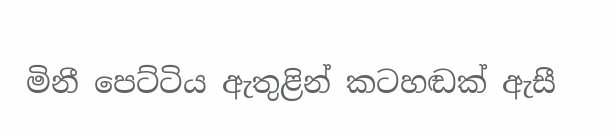මිනී පෙට්ටිය ඇතුළින් කටහඬක් ඇසී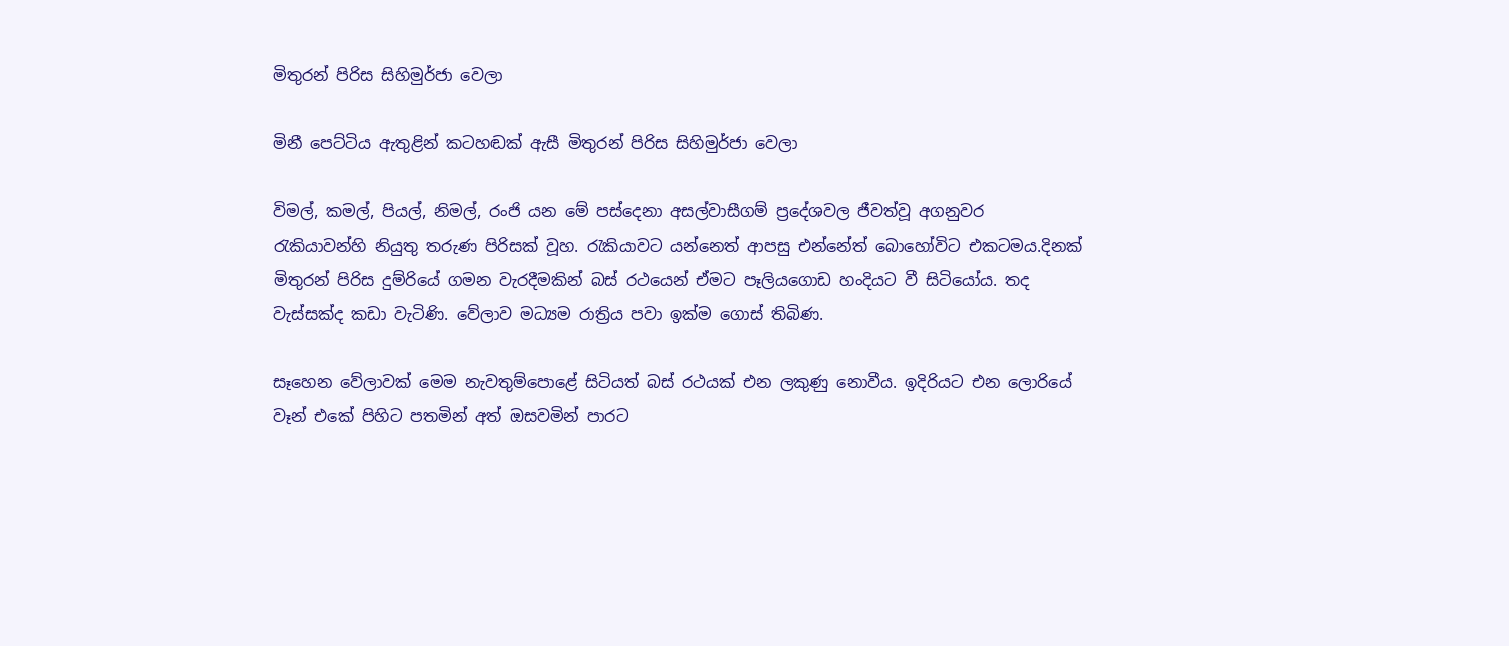මිතුරන් පිරිස සිහිමුර්ජා වෙලා

මිනී පෙට්ටිය ඇතුළින් කටහඬක් ඇසී මිතුරන් පිරිස සිහිමුර්ජා වෙලා

විමල්, කමල්, පියල්, නිමල්, රංජි යන මේ පස්දෙනා අසල්වාසීගම් ප්‍රදේශවල ජීවත්වූ අගනුවර රැකියාවන්හි නියුතු තරුණ පිරිසක් වූහ. රැකියාවට යන්නෙත් ආපසු එන්නේත් බොහෝවිට එකටමය.දිනක් මිතුරන් පිරිස දුම්රියේ ගමන වැරදීමකින් බස් රථයෙන් ඒමට පෑලියගොඩ හංදියට වී සිටියෝය. තද වැස්සක්ද කඩා වැටිණි. වේලාව මධ්‍යම රාත්‍රිය පවා ඉක්ම ගොස් තිබිණ.

සෑහෙන වේලාවක් මෙම නැවතුම්පොළේ සිටියත් බස් රථයක් එන ලකුණු නොවීය. ඉදිරියට එන ලොරියේ වෑන් එකේ පිහිට පතමින් අත් ඔසවමින් පාරට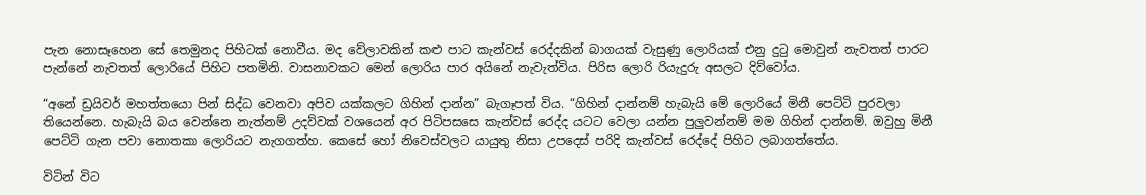පැන නොසෑහෙන සේ තෙමුනද පිහිටක් නොවීය. මද වේලාවකින් කළු පාට කැන්වස් රෙද්දකින් බාගයක් වැසුණු ලොරියක් එනු දුටු මොවුන් නැවතත් පාරට පැන්නේ නැවතත් ලොරියේ පිහිට පතමිනි. වාසනාවකට මෙන් ලොරිය පාර අයිනේ නැවැත්විය. පිරිස ලොරි රියැදුරු අසලට දිව්වෝය.

“අනේ ඩ්‍රයිවර් මහත්තයො පින් සිද්ධ වෙනවා අපිව යක්කලට ගිහින් දාන්න” බැගෑපත් විය. “ගිහින් දාන්නම් හැබැයි මේ ලොරියේ මිනී පෙට්ටි පුරවලා තියෙන්නෙ. හැබැයි බය වෙන්නෙ නැත්නම් උදව්වක් වශයෙන් අර පිටිපසසෙ කැන්වස් රෙද්ද යටට වෙලා යන්න පුලුවන්නම් මම ගිහින් දාන්නම්. ඔවුහු මිනී පෙට්ටි ගැන පවා නොතකා ලොරියට නැගගත්හ. කෙසේ හෝ නිවෙස්වලට යායුතු නිසා උපදෙස් පරිදි කැන්වස් රෙද්දේ පිහිට ලබාගත්තේය.

විටින් විට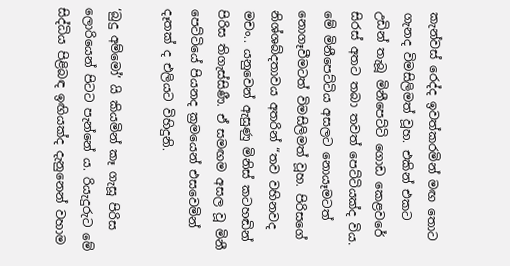කැන්වස් රෙද්ද ඉවත්කරමින් මඟ තොට ගැනද විමසිලිමත් වූහ. එකින් එකට උඩින් තැබූ මිනීපෙට්ටි ගොඩ කෙළවරේ සිරස් අතට තබා තවත් පෙට්ටියක්ද විය. මේ මිනීපෙට්ටිය අසලට නොයෑමටත් නොගෑවීමටත් විමසිලිමත් වූහ. පිරිසගේ නිශ්ශබ්දතාවය අතරින් “තව වහිනවද මචං.. යනුවෙන් ඇසුණු මිනිස් කටහඬින් පිරිස තිගැස්සිණී. ඒ සමඟම අසල වූ මිනී පෙට්ටියේ පියනද ක්‍රමයෙන් එසවෙමින් දෑතක් ද එලියට විහිදුනි.

‘බුදු අම්මෝ’ යි කියමින් කෑ ගැසූ පිරිස ලොරියෙන් පිටට පැන්නේ ය. රියැදුරුට මේ සිද්ධිය පිළිබඳ ඉඟියක්ද දැනුනෙන් වහාම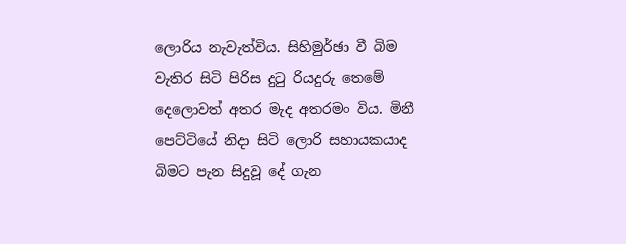ලොරිය නැවැත්විය. සිහිමුර්ඡා වී බිම වැතිර සිටි පිරිස දුටු රියදුරු තෙමේ දෙලොවත් අතර මැද අතරමං විය. මිනී පෙට්ටියේ නිදා සිටි ලොරි සහායකයාද බිමට පැන සිදුවූ දේ ගැන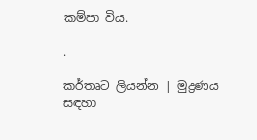කම්පා විය.

.

කර්තෘට ලියන්න | මුද්‍රණය සඳහා